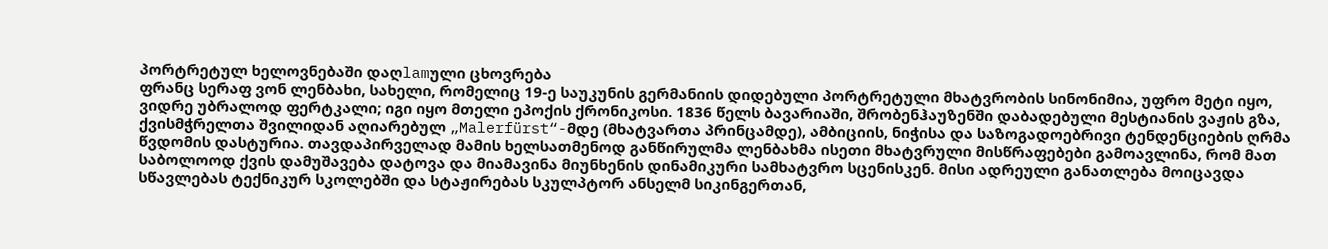პორტრეტულ ხელოვნებაში დაღlamული ცხოვრება
ფრანც სერაფ ვონ ლენბახი, სახელი, რომელიც 19-ე საუკუნის გერმანიის დიდებული პორტრეტული მხატვრობის სინონიმია, უფრო მეტი იყო, ვიდრე უბრალოდ ფერტკალი; იგი იყო მთელი ეპოქის ქრონიკოსი. 1836 წელს ბავარიაში, შრობენჰაუზენში დაბადებული მესტიანის ვაჟის გზა, ქვისმჭრელთა შვილიდან აღიარებულ „Malerfürst“-მდე (მხატვართა პრინცამდე), ამბიციის, ნიჭისა და საზოგადოებრივი ტენდენციების ღრმა წვდომის დასტურია. თავდაპირველად მამის ხელსათმენოდ განწირულმა ლენბახმა ისეთი მხატვრული მისწრაფებები გამოავლინა, რომ მათ საბოლოოდ ქვის დამუშავება დატოვა და მიამავინა მიუნხენის დინამიკური სამხატვრო სცენისკენ. მისი ადრეული განათლება მოიცავდა სწავლებას ტექნიკურ სკოლებში და სტაჟირებას სკულპტორ ანსელმ სიკინგერთან,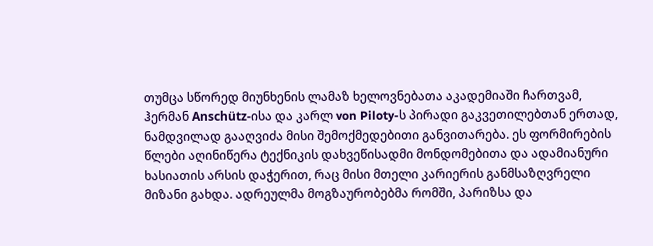თუმცა სწორედ მიუნხენის ლამაზ ხელოვნებათა აკადემიაში ჩართვამ, ჰერმან Anschütz-ისა და კარლ von Piloty-ს პირადი გაკვეთილებთან ერთად, ნამდვილად გააღვიძა მისი შემოქმედებითი განვითარება. ეს ფორმირების წლები აღინიწერა ტექნიკის დახვეწისადმი მონდომებითა და ადამიანური ხასიათის არსის დაჭერით, რაც მისი მთელი კარიერის განმსაზღვრელი მიზანი გახდა. ადრეულმა მოგზაურობებმა რომში, პარიზსა და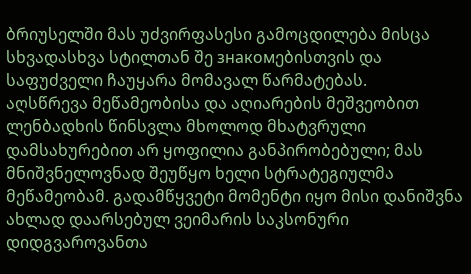ბრიუსელში მას უძვირფასესი გამოცდილება მისცა სხვადასხვა სტილთან შე знакомებისთვის და საფუძველი ჩაუყარა მომავალ წარმატებას.
აღსწრევა მეწამეობისა და აღიარების მეშვეობით
ლენბადხის წინსვლა მხოლოდ მხატვრული დამსახურებით არ ყოფილია განპირობებული; მას მნიშვნელოვნად შეუწყო ხელი სტრატეგიულმა მეწამეობამ. გადამწყვეტი მომენტი იყო მისი დანიშვნა ახლად დაარსებულ ვეიმარის საკსონური დიდგვაროვანთა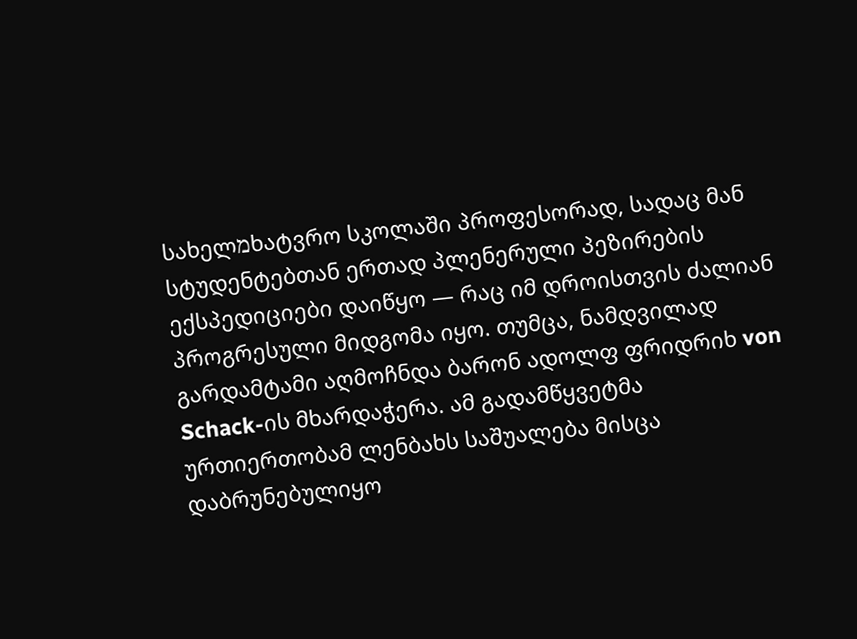სახელמხატვრო სკოლაში პროფესორად, სადაც მან სტუდენტებთან ერთად პლენერული პეზირების ექსპედიციები დაიწყო — რაც იმ დროისთვის ძალიან პროგრესული მიდგომა იყო. თუმცა, ნამდვილად გარდამტამი აღმოჩნდა ბარონ ადოლფ ფრიდრიხ von Schack-ის მხარდაჭერა. ამ გადამწყვეტმა ურთიერთობამ ლენბახს საშუალება მისცა დაბრუნებულიყო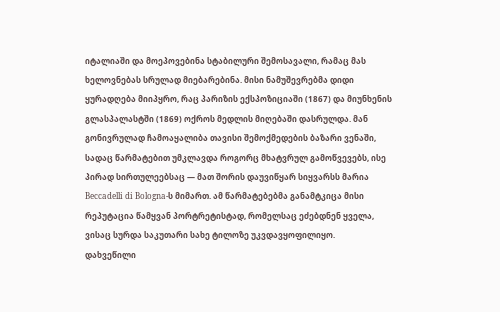იტალიაში და მოეპოვებინა სტაბილური შემოსავალი, რამაც მას ხელოვნებას სრულად მიებარებინა. მისი ნამუშევრებმა დიდი ყურადღება მიიპყრო, რაც პარიზის ექსპოზიციაში (1867) და მიუნხენის გლასპალასტში (1869) ოქროს მედლის მიღებაში დასრულდა. მან გონივრულად ჩამოაყალიბა თავისი შემოქმედების ბაზარი ვენაში, სადაც წარმატებით უმკლავდა როგორც მხატვრულ გამოწვევებს, ისე პირად სირთულეებსაც — მათ შორის დაუვიწყარ სიყვარსს მარია Beccadelli di Bologna-ს მიმართ. ამ წარმატებებმა განამტკიცა მისი რეპუტაცია წამყვან პორტრეტისტად, რომელსაც ეძებდნენ ყველა, ვისაც სურდა საკუთარი სახე ტილოზე უკვდავყოფილიყო.
დახვეწილი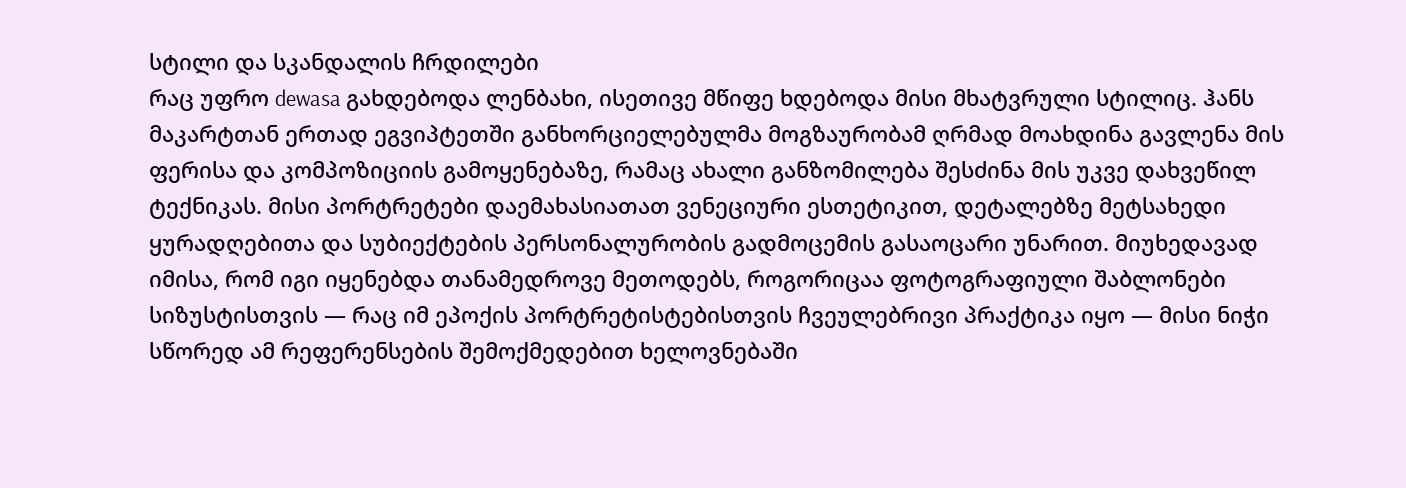სტილი და სკანდალის ჩრდილები
რაც უფრო dewasa გახდებოდა ლენბახი, ისეთივე მწიფე ხდებოდა მისი მხატვრული სტილიც. ჰანს მაკარტთან ერთად ეგვიპტეთში განხორციელებულმა მოგზაურობამ ღრმად მოახდინა გავლენა მის ფერისა და კომპოზიციის გამოყენებაზე, რამაც ახალი განზომილება შესძინა მის უკვე დახვეწილ ტექნიკას. მისი პორტრეტები დაემახასიათათ ვენეციური ესთეტიკით, დეტალებზე მეტსახედი ყურადღებითა და სუბიექტების პერსონალურობის გადმოცემის გასაოცარი უნარით. მიუხედავად იმისა, რომ იგი იყენებდა თანამედროვე მეთოდებს, როგორიცაა ფოტოგრაფიული შაბლონები სიზუსტისთვის — რაც იმ ეპოქის პორტრეტისტებისთვის ჩვეულებრივი პრაქტიკა იყო — მისი ნიჭი სწორედ ამ რეფერენსების შემოქმედებით ხელოვნებაში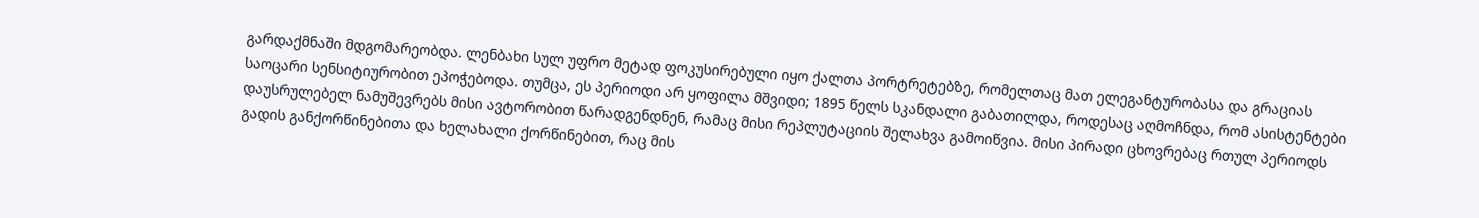გარდაქმნაში მდგომარეობდა. ლენბახი სულ უფრო მეტად ფოკუსირებული იყო ქალთა პორტრეტებზე, რომელთაც მათ ელეგანტურობასა და გრაციას საოცარი სენსიტიურობით ეპოჭებოდა. თუმცა, ეს პერიოდი არ ყოფილა მშვიდი; 1895 წელს სკანდალი გაბათილდა, როდესაც აღმოჩნდა, რომ ასისტენტები დაუსრულებელ ნამუშევრებს მისი ავტორობით წარადგენდნენ, რამაც მისი რეპლუტაციის შელახვა გამოიწვია. მისი პირადი ცხოვრებაც რთულ პერიოდს გადის განქორწინებითა და ხელახალი ქორწინებით, რაც მის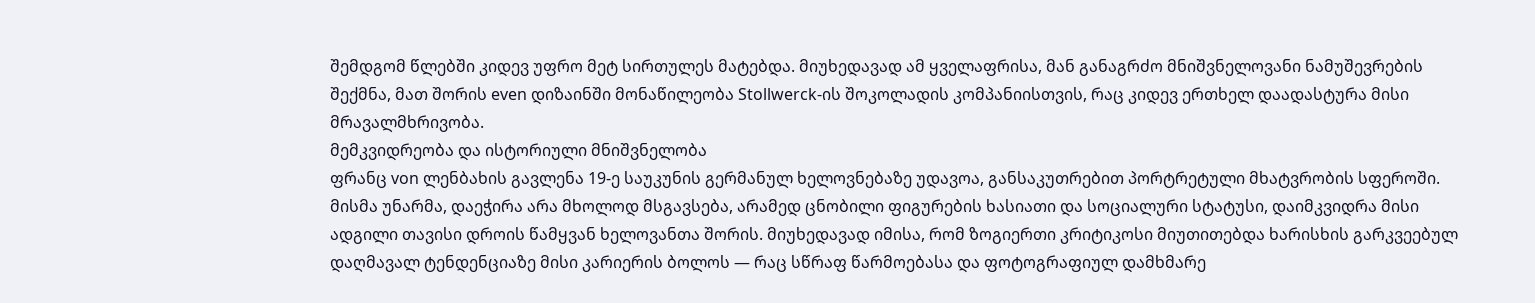შემდგომ წლებში კიდევ უფრო მეტ სირთულეს მატებდა. მიუხედავად ამ ყველაფრისა, მან განაგრძო მნიშვნელოვანი ნამუშევრების შექმნა, მათ შორის even დიზაინში მონაწილეობა Stollwerck-ის შოკოლადის კომპანიისთვის, რაც კიდევ ერთხელ დაადასტურა მისი მრავალმხრივობა.
მემკვიდრეობა და ისტორიული მნიშვნელობა
ფრანც von ლენბახის გავლენა 19-ე საუკუნის გერმანულ ხელოვნებაზე უდავოა, განსაკუთრებით პორტრეტული მხატვრობის სფეროში. მისმა უნარმა, დაეჭირა არა მხოლოდ მსგავსება, არამედ ცნობილი ფიგურების ხასიათი და სოციალური სტატუსი, დაიმკვიდრა მისი ადგილი თავისი დროის წამყვან ხელოვანთა შორის. მიუხედავად იმისა, რომ ზოგიერთი კრიტიკოსი მიუთითებდა ხარისხის გარკვეებულ დაღმავალ ტენდენციაზე მისი კარიერის ბოლოს — რაც სწრაფ წარმოებასა და ფოტოგრაფიულ დამხმარე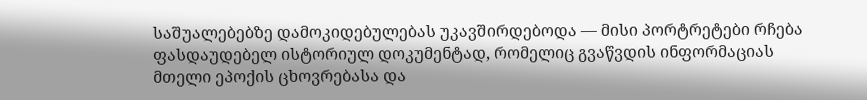საშუალებებზე დამოკიდებულებას უკავშირდებოდა — მისი პორტრეტები რჩება ფასდაუდებელ ისტორიულ დოკუმენტად, რომელიც გვაწვდის ინფორმაციას მთელი ეპოქის ცხოვრებასა და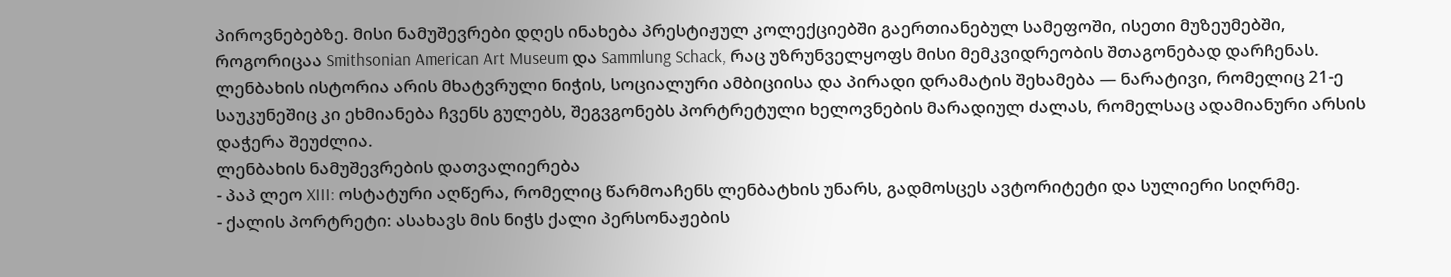პიროვნებებზე. მისი ნამუშევრები დღეს ინახება პრესტიჟულ კოლექციებში გაერთიანებულ სამეფოში, ისეთი მუზეუმებში, როგორიცაა Smithsonian American Art Museum და Sammlung Schack, რაც უზრუნველყოფს მისი მემკვიდრეობის შთაგონებად დარჩენას. ლენბახის ისტორია არის მხატვრული ნიჭის, სოციალური ამბიციისა და პირადი დრამატის შეხამება — ნარატივი, რომელიც 21-ე საუკუნეშიც კი ეხმიანება ჩვენს გულებს, შეგვგონებს პორტრეტული ხელოვნების მარადიულ ძალას, რომელსაც ადამიანური არსის დაჭერა შეუძლია.
ლენბახის ნამუშევრების დათვალიერება
- პაპ ლეო XIII: ოსტატური აღწერა, რომელიც წარმოაჩენს ლენბატხის უნარს, გადმოსცეს ავტორიტეტი და სულიერი სიღრმე.
- ქალის პორტრეტი: ასახავს მის ნიჭს ქალი პერსონაჟების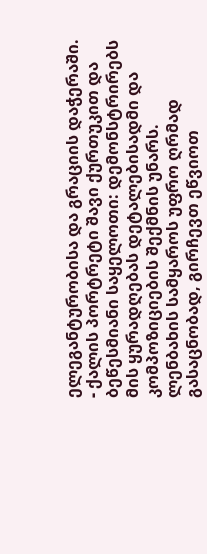ელეგანტურობისა და გრაციის დაჭერაში.
- ქალის პორტრეტი შავი ქურთუკით და ბეწესმიანი საყელოთი: დემონსტრირებს მის ყურადღებას დეტალებისადმი და კომპოზიციების შექმნის უნარს.
ლენბახის სამყაროს უფრო ღრმად გასაცნობად, გირჩევთ ეწვიოთ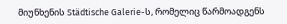მიუნხენის Städtische Galerie-ს, რომელიც წარმოადგენს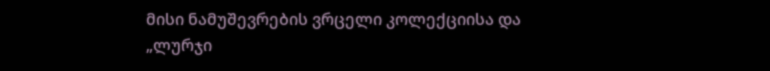მისი ნამუშევრების ვრცელი კოლექციისა და „ლურჯი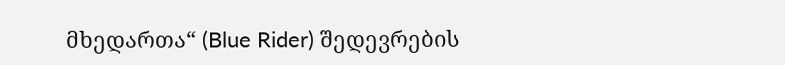მხედართა“ (Blue Rider) შედევრების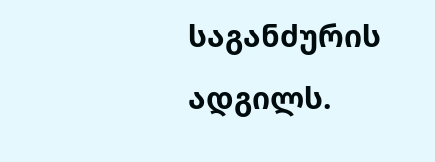საგანძურის ადგილს.